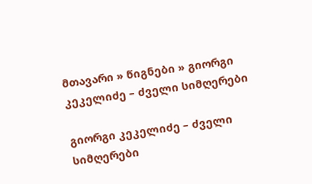მთავარი » წიგნები » გიორგი კეკელიძე – ძველი სიმღერები

გიორგი კეკელიძე – ძველი სიმღერები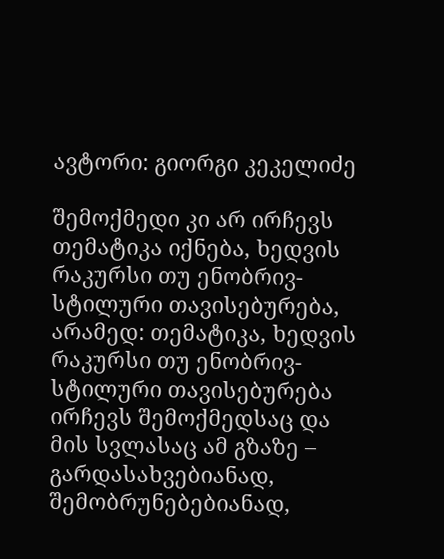ავტორი: გიორგი კეკელიძე

შემოქმედი კი არ ირჩევს თემატიკა იქნება, ხედვის რაკურსი თუ ენობრივ-სტილური თავისებურება, არამედ: თემატიკა, ხედვის რაკურსი თუ ენობრივ-სტილური თავისებურება ირჩევს შემოქმედსაც და მის სვლასაც ამ გზაზე – გარდასახვებიანად, შემობრუნებებიანად,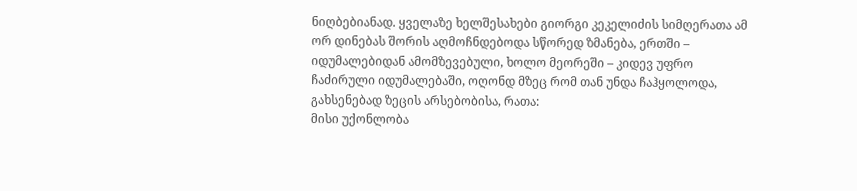ნიღბებიანად. ყველაზე ხელშესახები გიორგი კეკელიძის სიმღერათა ამ ორ დინებას შორის აღმოჩნდებოდა სწორედ ზმანება, ერთში – იდუმალებიდან ამომზევებული, ხოლო მეორეში – კიდევ უფრო ჩაძირული იდუმალებაში, ოღონდ მზეც რომ თან უნდა ჩაჰყოლოდა, გახსენებად ზეცის არსებობისა, რათა:
მისი უქონლობა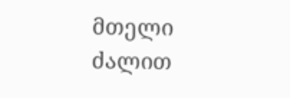მთელი ძალით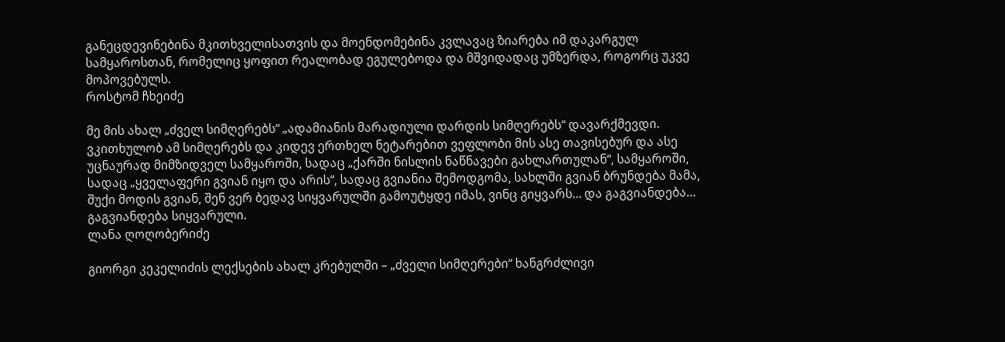განეცდევინებინა მკითხველისათვის და მოენდომებინა კვლავაც ზიარება იმ დაკარგულ სამყაროსთან, რომელიც ყოფით რეალობად ეგულებოდა და მშვიდადაც უმზერდა, როგორც უკვე მოპოვებულს.
როსტომ ჩხეიძე

მე მის ახალ „ძველ სიმღერებს“ „ადამიანის მარადიული დარდის სიმღერებს“ დავარქმევდი. ვკითხულობ ამ სიმღერებს და კიდევ ერთხელ ნეტარებით ვეფლობი მის ასე თავისებურ და ასე უცნაურად მიმზიდველ სამყაროში, სადაც „ქარში ნისლის ნაწნავები გახლართულან“, სამყაროში, სადაც „ყველაფერი გვიან იყო და არის“, სადაც გვიანია შემოდგომა, სახლში გვიან ბრუნდება მამა, შუქი მოდის გვიან, შენ ვერ ბედავ სიყვარულში გამოუტყდე იმას, ვინც გიყვარს… და გაგვიანდება… გაგვიანდება სიყვარული.
ლანა ღოღობერიძე

გიორგი კეკელიძის ლექსების ახალ კრებულში – „ძველი სიმღერები“ ხანგრძლივი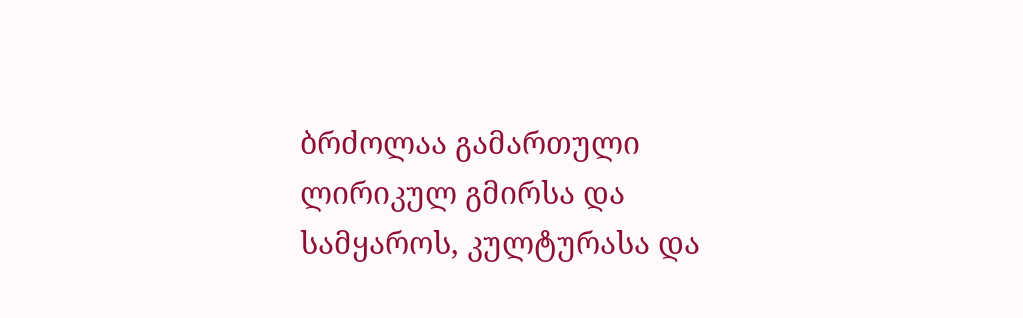ბრძოლაა გამართული ლირიკულ გმირსა და სამყაროს, კულტურასა და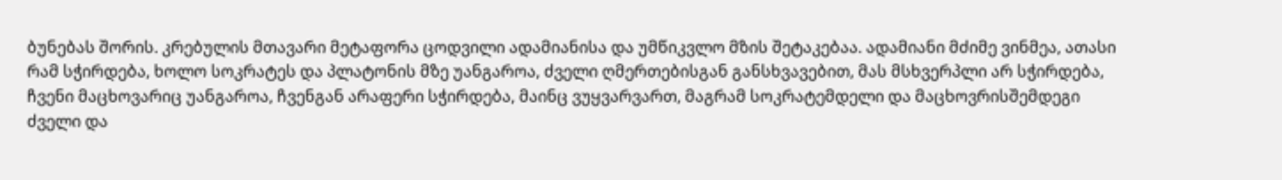ბუნებას შორის. კრებულის მთავარი მეტაფორა ცოდვილი ადამიანისა და უმწიკვლო მზის შეტაკებაა. ადამიანი მძიმე ვინმეა, ათასი რამ სჭირდება, ხოლო სოკრატეს და პლატონის მზე უანგაროა, ძველი ღმერთებისგან განსხვავებით, მას მსხვერპლი არ სჭირდება, ჩვენი მაცხოვარიც უანგაროა, ჩვენგან არაფერი სჭირდება, მაინც ვუყვარვართ, მაგრამ სოკრატემდელი და მაცხოვრისშემდეგი ძველი და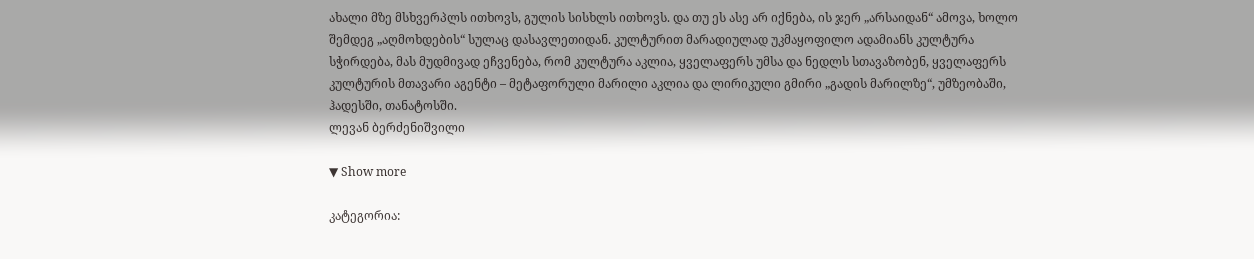ახალი მზე მსხვერპლს ითხოვს, გულის სისხლს ითხოვს. და თუ ეს ასე არ იქნება, ის ჯერ „არსაიდან“ ამოვა, ხოლო შემდეგ „აღმოხდების“ სულაც დასავლეთიდან. კულტურით მარადიულად უკმაყოფილო ადამიანს კულტურა სჭირდება, მას მუდმივად ეჩვენება, რომ კულტურა აკლია, ყველაფერს უმსა და ნედლს სთავაზობენ, ყველაფერს კულტურის მთავარი აგენტი – მეტაფორული მარილი აკლია და ლირიკული გმირი „გადის მარილზე“, უმზეობაში, ჰადესში, თანატოსში.
ლევან ბერძენიშვილი

▼ Show more

კატეგორია: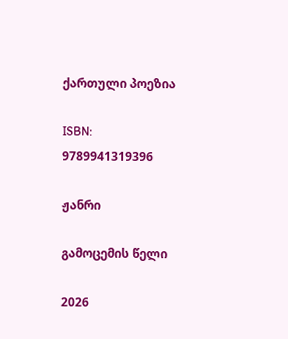ქართული პოეზია

ISBN: 9789941319396

ჟანრი

გამოცემის წელი

2026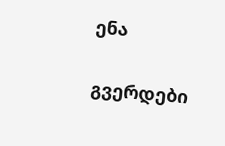ენა

გვერდები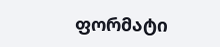ფორმატი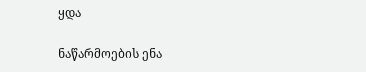ყდა

ნაწარმოების ენა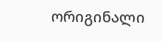ორიგინალი